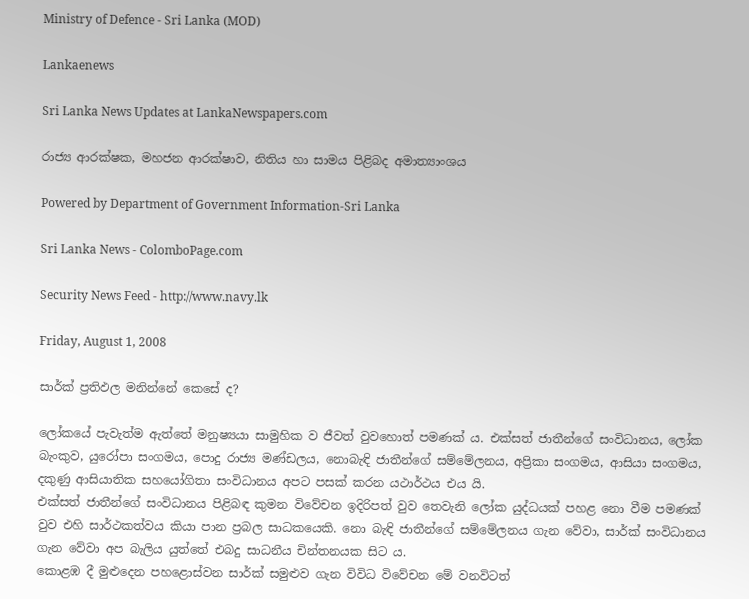Ministry of Defence - Sri Lanka (MOD)

Lankaenews

Sri Lanka News Updates at LankaNewspapers.com

රාජ්‍ය ආරක්ෂක, මහජන ආරක්ෂාව, නිතිය හා සාමය පිළිබද අමාත්‍යාංශය

Powered by Department of Government Information-Sri Lanka

Sri Lanka News - ColomboPage.com

Security News Feed - http://www.navy.lk

Friday, August 1, 2008

සාර්ක් ප්‍රතිඵල මනින්නේ කෙසේ ද?

ලෝකයේ පැවැත්ම ඇත්තේ මනුෂ්‍යයා සාමුහික ව ජීවත් වුවහොත් පමණක් ය. එක්සත් ජාතීන්ගේ සංවිධානය, ලෝක බැංකුව, යුරෝපා සංගමය, පොදු රාජ්‍ය මණ්ඩලය, නොබැඳි ජාතීන්ගේ සම්මේලනය, අප්‍රිකා සංගමය, ආසියා සංගමය, දකුණු ආසියාතික සහයෝගිතා සංවිධානය අපට පසක් කරන යථාර්ථය එය යි.
එක්සත් ජාතීන්ගේ සංවිධානය පිළිබඳ කුමන විවේචන ඉදිරිපත් වුව තෙවැනි ලෝක යුද්ධයක් පහළ නො වීම පමණක් වුව එහි සාර්ථකත්වය කියා පාන ප්‍රබල සාධකයෙකි. නො බැඳි ජාතීන්ගේ සම්මේලනය ගැන වේවා, සාර්ක් සංවිධානය ගැන වේවා අප බැලිය යුත්තේ එබදු සාධනීය චින්තනයක සිට ය.
කොළඹ දී මුළුදෙන පහළොස්වන සාර්ක් සමුළුව ගැන විවිධ විවේචන මේ වනවිටත්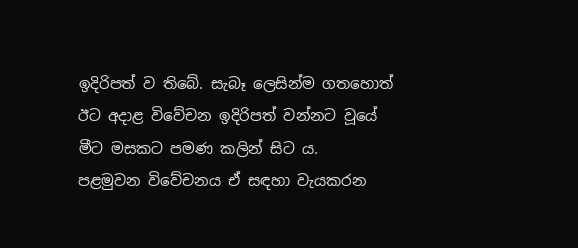ඉදිරිපත් ව තිබේ. සැබෑ ලෙසින්ම ගතහොත් ඊට අදාළ විවේචන ඉදිරිපත් වන්නට වූයේ මීට මසකට පමණ කලින් සිට ය.
පළමුවන විවේචනය ඒ සඳහා වැයකරන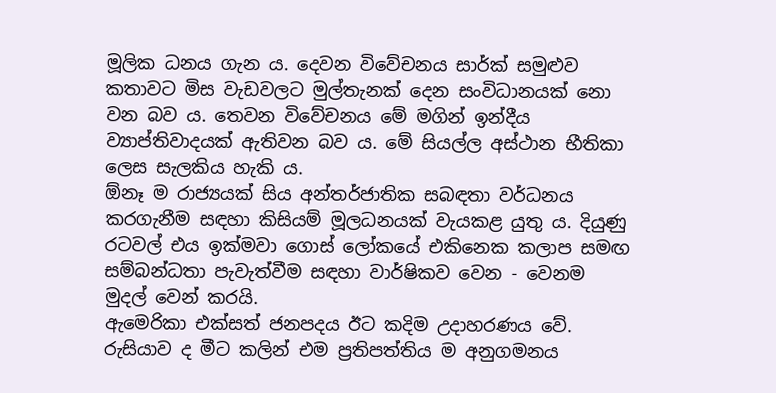මූලික ධනය ගැන ය. දෙවන විවේචනය සාර්ක් සමුළුව කතාවට මිස වැඩවලට මුල්තැනක් දෙන සංවිධානයක් නො වන බව ය. තෙවන විවේචනය මේ මගින් ඉන්දීය ව්‍යාප්තිවාදයක් ඇතිවන බව ය. මේ සියල්ල අස්ථාන භීතිකා ලෙස සැලකිය හැකි ය.
ඕනෑ ම රාජ්‍යයක් සිය අන්තර්ජාතික සබඳතා වර්ධනය කරගැනීම සඳහා කිසියම් මූලධනයක් වැයකළ යුතු ය. දියුණු රටවල් එය ඉක්මවා ගොස් ලෝකයේ එකිනෙක කලාප සමඟ සම්බන්ධතා පැවැත්වීම සඳහා වාර්ෂිකව වෙන - වෙනම මුදල් වෙන් කරයි.
ඇමෙරිකා එක්සත් ජනපදය ඊට කදිම උදාහරණය වේ. රුසියාව ද මීට කලින් එම ප්‍රතිපත්තිය ම අනුගමනය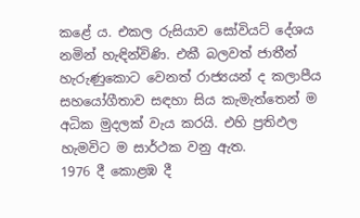කළේ ය. එකල රුසියාව සෝවියට් දේශය නමින් හැඳින්විණි. එකී බලවත් ජාතීන් හැරුණුකොට වෙනත් රාජ්‍යයන් ද කලාපීය සහයෝගීතාව සඳහා සිය කැමැත්තෙන් ම අධික මුදලක් වැය කරයි. එහි ප්‍රතිඵල හැමවිට ම සාර්ථක වනු ඇත.
1976 දී කොළඹ දී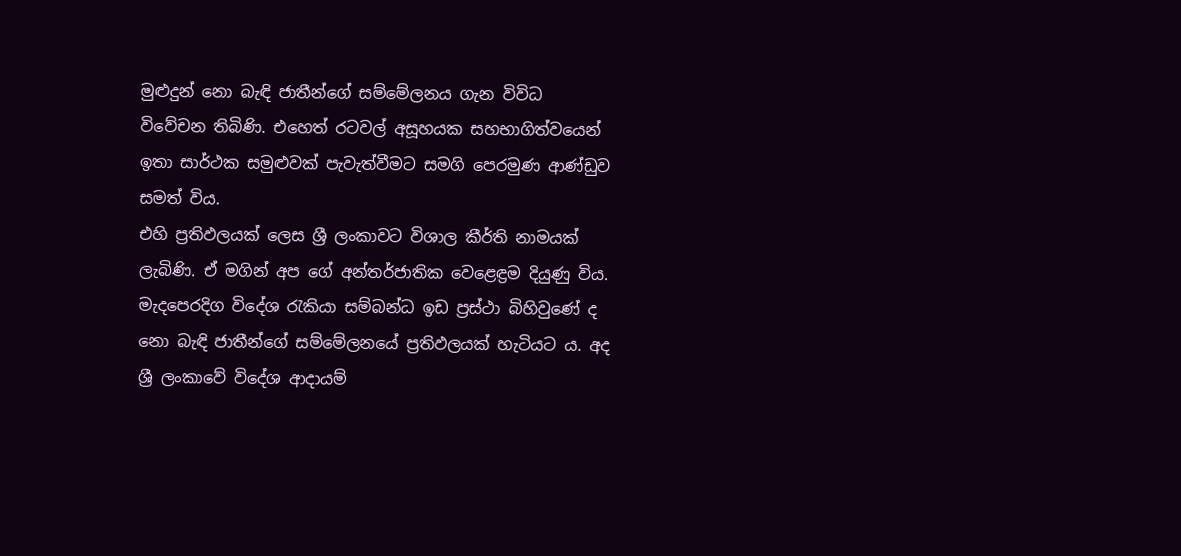මුළුදුන් නො බැඳි ජාතීන්ගේ සම්මේලනය ගැන විවිධ විවේචන තිබිණි. එහෙත් රටවල් අසූහයක සහභාගිත්වයෙන් ඉතා සාර්ථක සමුළුවක් පැවැත්වීමට සමගි පෙරමුණ ආණ්ඩුව සමත් විය.
එහි ප්‍රතිඵලයක් ලෙස ශ්‍රී ලංකාවට විශාල කීර්ති නාමයක් ලැබිණි. ඒ මගින් අප ගේ අන්තර්ජාතික වෙළෙඳ්‍රම දියුණු විය. මැදපෙරදිග විදේශ රැකියා සම්බන්ධ ඉඩ ප්‍රස්ථා බිහිවුණේ ද නො බැඳි ජාතීන්ගේ සම්මේලනයේ ප්‍රතිඵලයක් හැටියට ය. අද ශ්‍රී ලංකාවේ විදේශ ආදායම්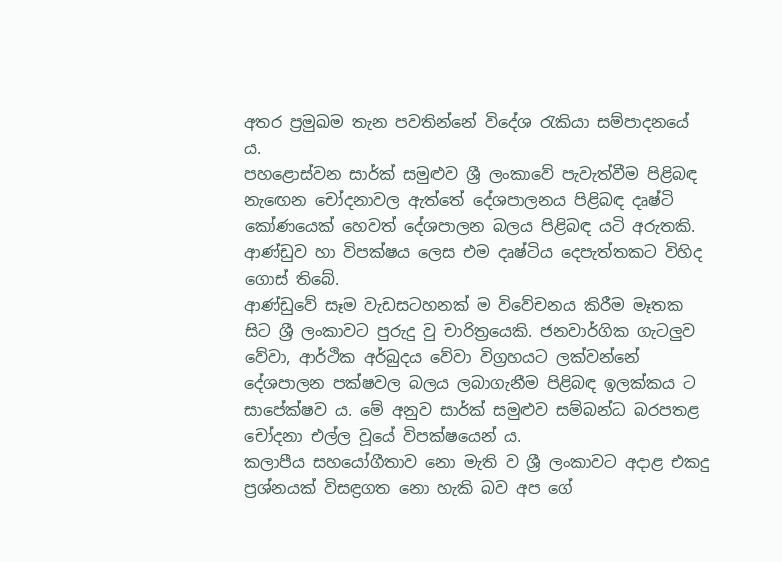අතර ප්‍රමුඛම තැන පවතින්නේ විදේශ රැකියා සම්පාදනයේ ය.
පහළොස්වන සාර්ක් සමුළුව ශ්‍රී ලංකාවේ පැවැත්වීම පිළිබඳ නැඟෙන චෝදනාවල ඇත්තේ දේශපාලනය පිළිබඳ දෘෂ්ටි කෝණයෙක් හෙවත් දේශපාලන බලය පිළිබඳ යටි අරුතකි. ආණ්ඩුව හා විපක්ෂය ලෙස එම දෘෂ්ටිය දෙපැත්තකට විහිද ගොස් තිබේ.
ආණ්ඩුවේ සෑම වැඩසටහනක් ම විවේචනය කිරීම මෑතක සිට ශ්‍රී ලංකාවට පුරුදු වු චාරිත්‍රයෙකි. ජනවාර්ගික ගැටලුව වේවා, ආර්ථික අර්බුදය වේවා විග්‍රහයට ලක්වන්නේ දේශපාලන පක්ෂවල බලය ලබාගැනීම පිළිබඳ ඉලක්කය ට සාපේක්ෂව ය. මේ අනුව සාර්ක් සමුළුව සම්බන්ධ බරපතළ චෝදනා එල්ල වූයේ විපක්ෂයෙන් ය.
කලාපීය සහයෝගීතාව නො මැති ව ශ්‍රී ලංකාවට අදාළ එකදු ප්‍රශ්නයක් විසඳ්‍රගත නො හැකි බව අප ගේ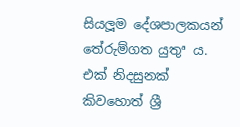සියලූම දේශපාලකයන් තේරුම්ගත යුතුª ය. එක් නිදසුනක් කිවහොත් ශ්‍රී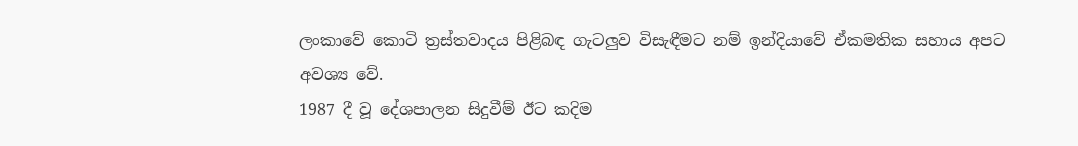ලංකාවේ කොටි ත්‍රස්තවාදය පිළිබඳ ගැටලුව විසැඳීමට නම් ඉන්දියාවේ ඒකමතික සහාය අපට අවශ්‍ය වේ.
1987 දී වූ දේශපාලන සිදුවීම් ඊට කදිම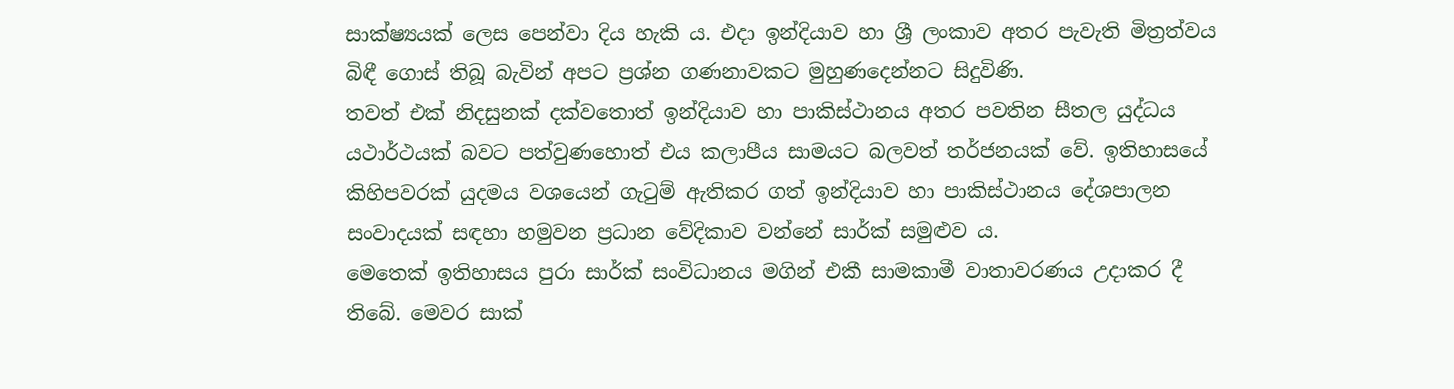සාක්ෂ්‍යයක් ලෙස පෙන්වා දිය හැකි ය. එදා ඉන්දියාව හා ශ්‍රී ලංකාව අතර පැවැති මිත්‍රත්වය බිඳී ගොස් තිබූ බැවින් අපට ප්‍රශ්න ගණනාවකට මුහුණදෙන්නට සිදුවිණි.
තවත් එක් නිදසුනක් දක්වතොත් ඉන්දියාව හා පාකිස්ථානය අතර පවතින සීතල යුද්ධය යථාර්ථයක් බවට පත්වුණහොත් එය කලාපීය සාමයට බලවත් තර්ජනයක් වේ. ඉතිහාසයේ කිහිපවරක් යුදමය වශයෙන් ගැටුම් ඇතිකර ගත් ඉන්දියාව හා පාකිස්ථානය දේශපාලන සංවාදයක් සඳහා හමුවන ප්‍රධාන වේදිකාව වන්නේ සාර්ක් සමුළුව ය.
මෙතෙක් ඉතිහාසය පුරා සාර්ක් සංවිධානය මගින් එකී සාමකාමී වාතාවරණය උදාකර දී තිබේ. මෙවර සාක්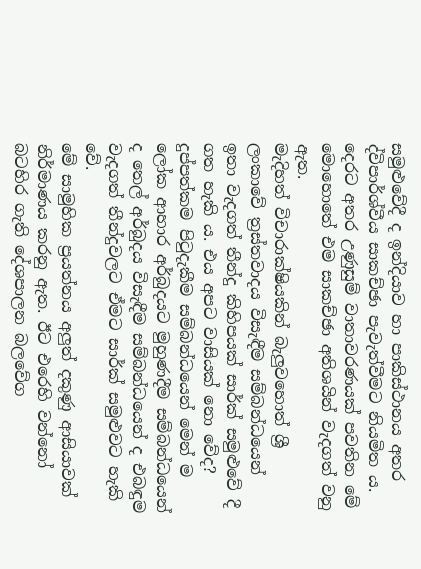සමුළුවේදී ද ඉන්දියාව හා පාකිස්ථානය අතර ද්විපාර්ශ්වීය සාකච්ඡා පැවැත්වීමට නියමිත ය. දෙරට අතර උණුසුම් වාතාවරණයක් පවතින මේ මොහොතේ එම සාකච්ඡා අතිශයින් වැදගත් වනු ඇත.
මැදිහත් විචාරාක්ෂියකින් බැලුවහොත් ශ්‍රී ලංකාවේ ත්‍රස්තවාදය විසැඳීම සම්බන්ධයෙන් ඉතා වැදගත් තීන්දු කිහිපයක් සාර්ක් සමුළුවේ දී ගත හැකි ය. එය අපට වාසියක් නො වේද? දුප්පත්කම පිටුදැකීම සම්බන්ධයෙන් මෙන් ම ලෝක ආහාර අර්බුදයට මුහුණදීම සම්බන්ධයෙන් ද තෙල් අර්බුදය විසැඳීම සම්බන්ධයෙන් ද එබඳුම වැදගත් තීන්දුවලට ඒමට සාර්ක් සමුළුවට හැකි වේ.
මේ සාමුහික ප්‍රයත්නය අලුත් දකුණු ආසියාවක් නිර්මාණය කරනු ඇත. ඊට එරෙහි වන්නෝ බටහිර ගැති දේශපාලන බලවේග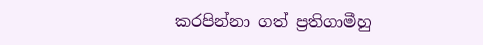කරපින්නා ගත් ප්‍රතිගාමීහු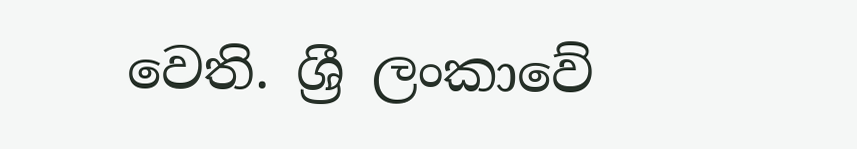වෙති. ශ්‍රී ලංකාවේ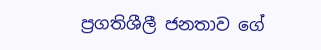ප්‍රගතිශීලී ජනතාව ගේ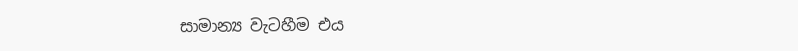සාමාන්‍ය වැටහීම එය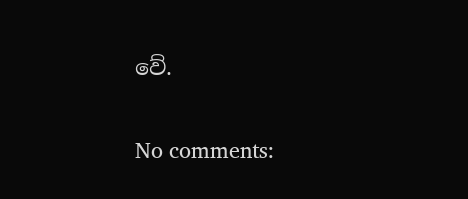වේ.

No comments: